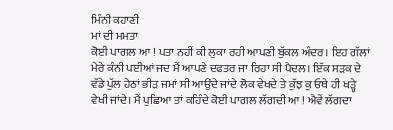ਮਿੰਨੀ ਕਹਾਣੀ
ਮਾਂ ਦੀ ਮਮਤਾ
ਕੋਈ ਪਾਗਲ ਆ ! ਪਤਾ ਨਹੀਂ ਕੀ ਲੁਕਾ ਰਹੀ ਆਪਣੀ ਬੁੱਕਲ ਅੰਦਰ। ਇਹ ਗੱਲਾਂ ਮੇਰੇ ਕੰਨੀ ਪਈਆਂ ਜਦ ਮੈਂ ਆਪਣੇ ਦਫਤਰ ਜਾ ਰਿਹਾ ਸੀ ਪੈਦਲ। ਇੱਕ ਸੜਕ ਦੇ ਵੱਡੇ ਪੁੱਲ ਹੇਠਾਂ ਭੀੜ ਜਮਾਂ ਸੀ ਆਉਂਦੇ ਜਾਂਦੇ ਲੋਕ ਵੇਖਦੇ ਤੇ ਕੁੱਝ ਕੁ ਓਥੇ ਹੀ ਖੜ੍ਹੇ ਵੇਖੀ ਜਾਂਦੇ। ਮੈਂ ਪੁਛਿਆ ਤਾਂ ਕਹਿੰਦੇ ਕੋਈ ਪਾਗਲ ਲੱਗਦੀ ਆ ! ਐਵੇਂ ਲੱਗਦਾ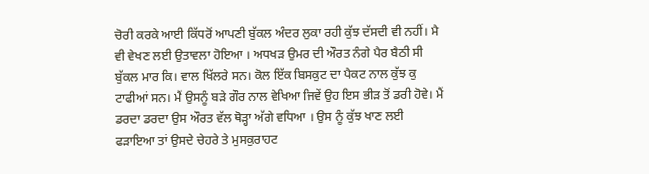ਚੋਰੀ ਕਰਕੇ ਆਈ ਕਿੱਧਰੋਂ ਆਪਣੀ ਬੁੱਕਲ ਅੰਦਰ ਲੁਕਾ ਰਹੀ ਕੁੱਝ ਦੱਸਦੀ ਵੀ ਨਹੀਂ। ਮੈ ਵੀ ਵੇਖਣ ਲਈ ਉਤਾਵਲਾ ਹੋਇਆ । ਅਧਖੜ ਉਮਰ ਦੀ ਔਰਤ ਨੰਗੇ ਪੈਰ ਬੈਠੀ ਸੀ ਬੁੱਕਲ ਮਾਰ ਕਿ। ਵਾਲ ਖਿੱਲਰੇ ਸਨ। ਕੋਲ ਇੱਕ ਬਿਸਕੁਟ ਦਾ ਪੈਕਟ ਨਾਲ ਕੁੱਝ ਕੁ ਟਾਫੀਆਂ ਸਨ। ਮੈਂ ਉਸਨੂੰ ਬੜੇ ਗੌਰ ਨਾਲ ਵੇਖਿਆ ਜਿਵੇਂ ਉਹ ਇਸ ਭੀੜ ਤੋਂ ਡਰੀ ਹੋਵੇ। ਮੈਂ ਡਰਦਾ ਡਰਦਾ ਉਸ ਔਰਤ ਵੱਲ ਥੋੜ੍ਹਾ ਅੱਗੇ ਵਧਿਆ । ਉਸ ਨੂੰ ਕੁੱਝ ਖਾਣ ਲਈ ਫੜਾਇਆ ਤਾਂ ਉਸਦੇ ਚੇਹਰੇ ਤੇ ਮੁਸਕੁਰਾਹਟ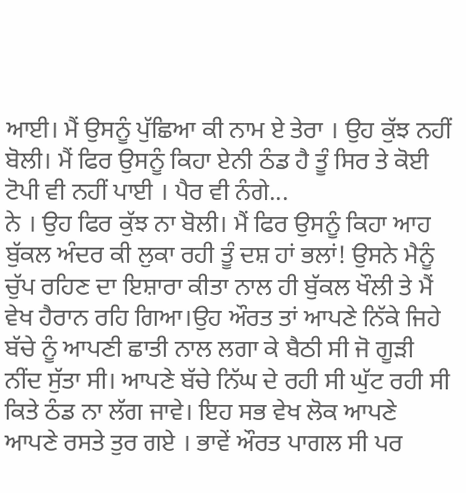ਆਈ। ਮੈਂ ਉਸਨੂੰ ਪੁੱਛਿਆ ਕੀ ਨਾਮ ਏ ਤੇਰਾ । ਉਹ ਕੁੱਝ ਨਹੀਂ ਬੋਲੀ। ਮੈਂ ਫਿਰ ਉਸਨੂੰ ਕਿਹਾ ਏਨੀ ਠੰਡ ਹੈ ਤੂੰ ਸਿਰ ਤੇ ਕੋਈ ਟੋਪੀ ਵੀ ਨਹੀਂ ਪਾਈ । ਪੈਰ ਵੀ ਨੰਗੇ...
ਨੇ । ਉਹ ਫਿਰ ਕੁੱਝ ਨਾ ਬੋਲੀ। ਮੈਂ ਫਿਰ ਉਸਨੂੰ ਕਿਹਾ ਆਹ ਬੁੱਕਲ ਅੰਦਰ ਕੀ ਲੁਕਾ ਰਹੀ ਤੂੰ ਦਸ਼ ਹਾਂ ਭਲਾਂ! ਉਸਨੇ ਮੈਨੂੰ ਚੁੱਪ ਰਹਿਣ ਦਾ ਇਸ਼ਾਰਾ ਕੀਤਾ ਨਾਲ ਹੀ ਬੁੱਕਲ ਖੌਲੀ ਤੇ ਮੈਂ ਵੇਖ ਹੈਰਾਨ ਰਹਿ ਗਿਆ।ਉਹ ਔਰਤ ਤਾਂ ਆਪਣੇ ਨਿੱਕੇ ਜਿਹੇ ਬੱਚੇ ਨੂੰ ਆਪਣੀ ਛਾਤੀ ਨਾਲ ਲਗਾ ਕੇ ਬੈਠੀ ਸੀ ਜੋ ਗੂੜੀ ਨੀਂਦ ਸੁੱਤਾ ਸੀ। ਆਪਣੇ ਬੱਚੇ ਨਿੱਘ ਦੇ ਰਹੀ ਸੀ ਘੁੱਟ ਰਹੀ ਸੀ ਕਿਤੇ ਠੰਡ ਨਾ ਲੱਗ ਜਾਵੇ। ਇਹ ਸਭ ਵੇਖ ਲੋਕ ਆਪਣੇ ਆਪਣੇ ਰਸਤੇ ਤੁਰ ਗਏ । ਭਾਵੇਂ ਔਰਤ ਪਾਗਲ ਸੀ ਪਰ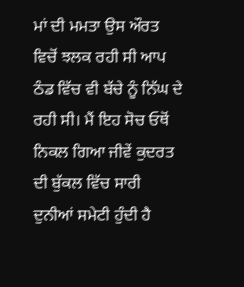ਮਾਂ ਦੀ ਮਮਤਾ ਉਸ ਔਰਤ ਵਿਚੋਂ ਝਲਕ ਰਹੀ ਸੀ ਆਪ ਠੰਡ ਵਿੱਚ ਵੀ ਬੱਚੇ ਨੂੰ ਨਿੱਘ ਦੇ ਰਹੀ ਸੀ। ਮੈਂ ਇਹ ਸੋਚ ਓਥੋਂ ਨਿਕਲ ਗਿਆ ਜੀਵੇਂ ਕੁਦਰਤ ਦੀ ਬੁੱਕਲ ਵਿੱਚ ਸਾਰੀ ਦੁਨੀਆਂ ਸਮੇਟੀ ਹੁੰਦੀ ਹੈ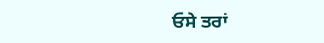ਓਸੇ ਤਰਾਂ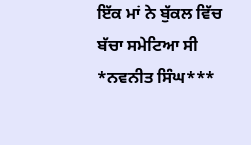ਇੱਕ ਮਾਂ ਨੇ ਬੁੱਕਲ ਵਿੱਚ ਬੱਚਾ ਸਮੇਟਿਆ ਸੀ
*ਨਵਨੀਤ ਸਿੰਘ***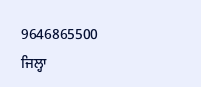9646865500
ਜਿਲ੍ਹਾ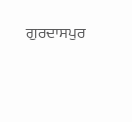ਗੁਰਦਾਸਪੁਰ